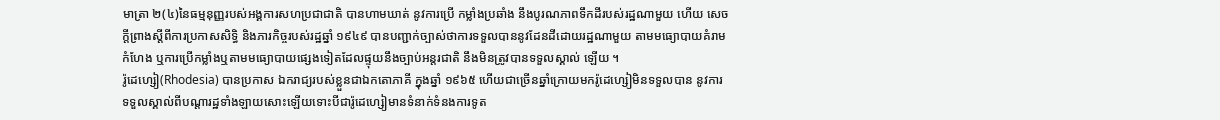មាត្រា ២(៤)នៃធម្មនុញ្ញរបស់អង្គការសហប្រជាជាតិ បានហាមឃាត់ នូវការប្រើ កម្លាំងប្រឆាំង នឹងបូរណភាពទឹកដីរបស់រដ្ឋណាមួយ ហើយ សេចក្ដីព្រាងស្ដីពីការប្រកាសសិទ្ធិ និងភារកិច្ចរបស់រដ្ឋឆ្នាំ ១៩៤៩ បានបញ្ជាក់ច្បាស់ថាការទទួលបាននូវដែនដីដោយរដ្ឋណាមួយ តាមមធ្យោបាយគំរាមកំហែង ឬការប្រេីកម្លាំងឬតាមមធ្យោបាយផ្សេងទៀតដែលផ្ទុយនឹងច្បាប់អន្តរជាតិ នឹងមិនត្រូវបានទទួលស្គាល់ ឡើយ ។
រ៉ូដេហ្សៀ(Rhodesia) បានប្រកាស ឯករាជ្យរបស់ខ្លួនជាឯកតោភាគី ក្នុងឆ្នាំ ១៩៦៥ ហើយជាច្រើនឆ្នាំក្រោយមករ៉ូដេហ្សៀមិនទទួលបាន នូវការទទួលស្គាល់ពីបណ្ដារដ្ឋទាំងឡាយសោះឡេីយទោះបីជារ៉ូដេហ្សៀមានទំនាក់ទំនងការទូត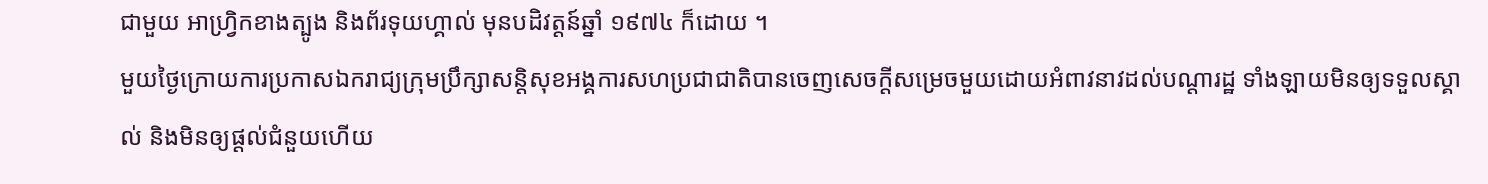ជាមួយ អាហ្វ្រិកខាងត្បូង និងព័រទុយហ្គាល់ មុនបដិវត្តន៍ឆ្នាំ ១៩៧៤ ក៏ដោយ ។
មួយថ្ងៃក្រោយការប្រកាសឯករាជ្យក្រុមប្រឹក្សាសន្តិសុខអង្គការសហប្រជាជាតិបានចេញសេចក្ដីសម្រេចមួយដោយអំពាវនាវដល់បណ្ដារដ្ឋ ទាំងឡាយមិនឲ្យទទួលស្គាល់ និងមិនឲ្យផ្ដល់ជំនួយហើយ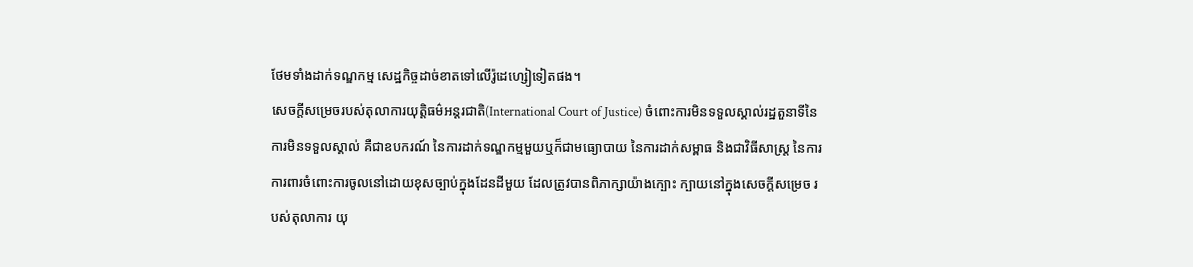ថែមទាំងដាក់ទណ្ឌកម្ម សេដ្ឋកិច្ចដាច់ខាតទៅលេីរ៉ូដេហ្សៀទៀតផង។
សេចក្ដីសម្រេចរបស់តុលាការយុត្តិធម៌អន្តរជាតិ(International Court of Justice) ចំពោះការមិនទទួលស្គាល់រដ្ឋតួនាទីនៃការមិនទទួលស្គាល់ គឺជាឧបករណ៍ នៃការដាក់ទណ្ឌកម្មមួយឬក៏ជាមធ្យោបាយ នៃការដាក់សម្ពាធ និងជាវិធីសាស្ត្រ នៃការការពារចំពោះការចូលនៅដោយខុសច្បាប់ក្នុងដែនដីមួយ ដែលត្រូវបានពិភាក្សាយ៉ាងក្បោះ ក្បាយនៅក្នុងសេចក្ដីសម្រេច របស់តុលាការ យុ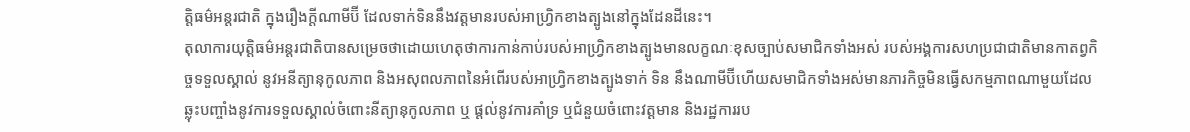ត្តិធម៌អន្តរជាតិ ក្នុងរឿងក្ដីណាមីប៊ី ដែលទាក់ទិននឹងវត្តមានរបស់អាហ្វ្រិកខាងត្បូងនៅក្នុងដែនដីនេះ។
តុលាការយុត្តិធម៌អន្តរជាតិបានសម្រេចថាដោយហេតុថាការកាន់កាប់របស់អាហ្វ្រិកខាងត្បូងមានលក្ខណៈខុសច្បាប់សមាជិកទាំងអស់ របស់អង្គការសហប្រជាជាតិមានកាតព្វកិច្ចទទួលស្គាល់ នូវអនីត្យានុកូលភាព និងអសុពលភាពនៃអំពេីរបស់អាហ្វ្រិកខាងត្បូងទាក់ ទិន នឹងណាមីប៊ីហេីយសមាជិកទាំងអស់មានភារកិច្ចមិនធ្វេីសកម្មភាពណាមួយដែលឆ្លុះបញ្ចាំងនូវការទទួលស្គាល់ចំពោះនីត្យានុកូលភាព ឬ ផ្ដល់នូវការគាំទ្រ ឬជំនួយចំពោះវត្តមាន និងរដ្ឋការរប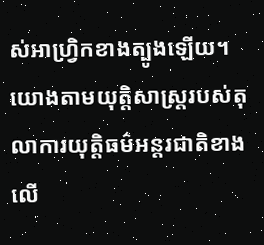ស់អាហ្វ្រិកខាងត្បូងឡេីយ។
យោងតាមយុត្តិសាស្ត្ររបស់តុលាការយុត្តិធម៌អន្តរជាតិខាងលេី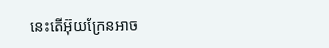នេះតេីអ៊ុយក្រែនអាច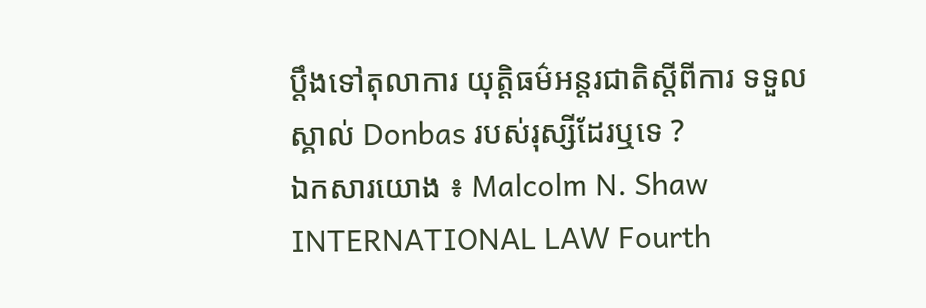ប្ដឹងទៅតុលាការ យុត្តិធម៌អន្តរជាតិស្ដីពីការ ទទួលស្គាល់ Donbas របស់រុស្សីដែរឬទេ ?
ឯកសារយោង ៖ Malcolm N. Shaw INTERNATIONAL LAW Fourth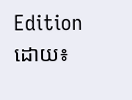Edition
ដោយ៖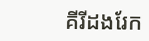គីរីដងរែក